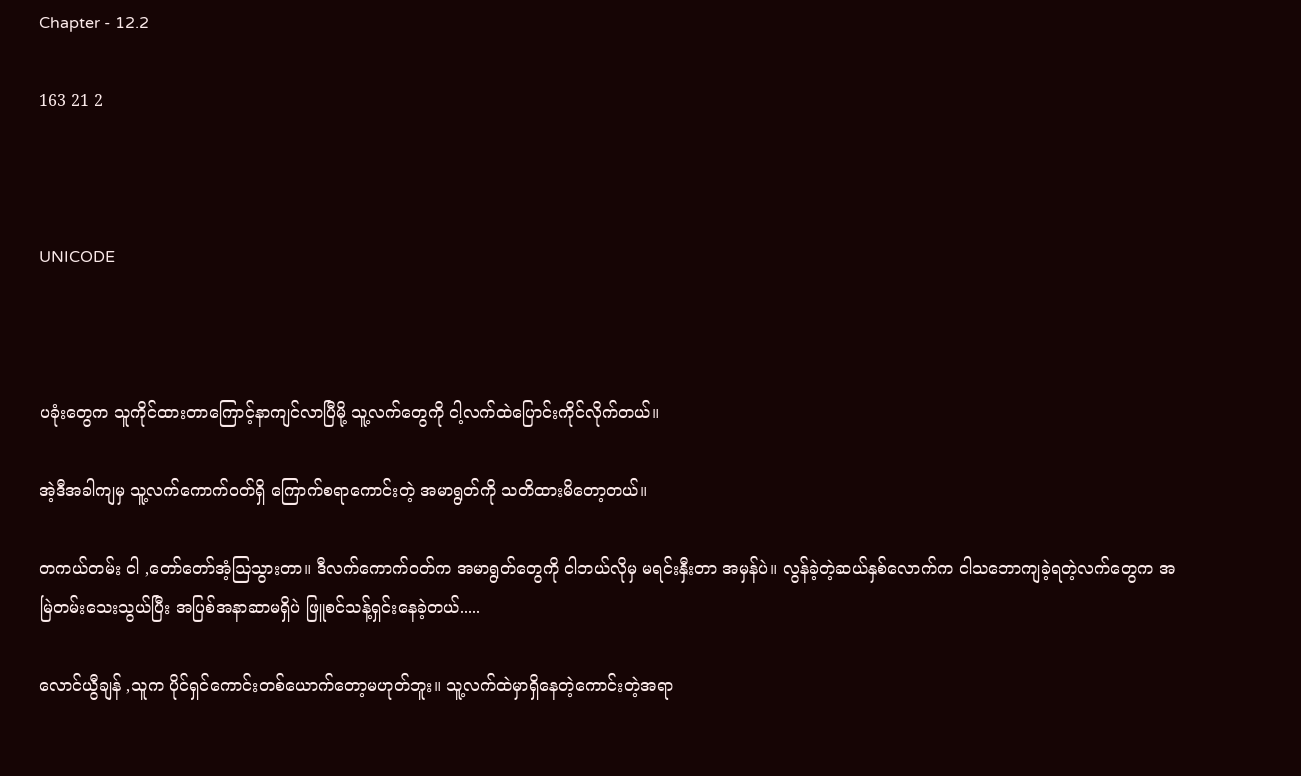Chapter - 12.2

163 21 2



UNICODE



ပခုံးတွေက သူကိုင်ထားတာကြောင့်နာကျင်လာပြီမို့ သူ့လက်တွေကို ငါ့လက်ထဲပြောင်းကိုင်လိုက်တယ်။

အဲ့ဒီအခါကျမှ သူ့လက်ကောက်ဝတ်ရှိ ကြောက်စရာကောင်းတဲ့ အမာရွတ်ကို သတိထားမိတော့တယ်။

တကယ်တမ်း ငါ ,တော်တော်အံ့ဩသွားတာ။ ဒီလက်ကောက်ဝတ်က အမာရွတ်တွေကို ငါဘယ်လိုမှ မရင်းနှီးတာ အမှန်ပဲ။ လွန်ခဲ့တဲ့ဆယ်နှစ်လောက်က ငါသဘောကျခဲ့ရတဲ့လက်တွေက အမြဲတမ်းသေးသွယ်ပြီး အပြစ်အနာဆာမရှိပဲ ဖြူစင်သန့်ရှင်းနေခဲ့တယ်.....

လောင်ယွီချန် ,သူက ပိုင်ရှင်ကောင်းတစ်ယောက်တော့မဟုတ်ဘူး။ သူ့လက်ထဲမှာရှိနေတဲ့ကောင်းတဲ့အရာ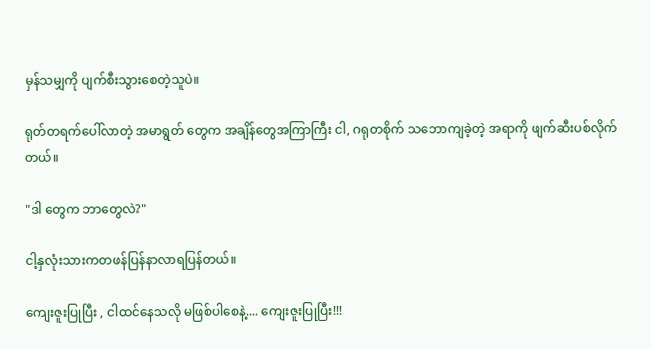မှန်သမျှကို ပျက်စီးသွားစေတဲ့သူပဲ။

ရုတ်တရက်ပေါ်လာတဲ့ အမာရွတ် တွေက အချိန်တွေအကြာကြီး ငါ, ဂရုတစိုက် သဘောကျခဲ့တဲ့ အရာကို ဖျက်ဆီးပစ်လိုက်တယ်။

"ဒါ တွေက ဘာတွေလဲ?"

ငါ့နှလုံးသားကတဖန်ပြန်နာလာရပြန်တယ်။

ကျေးဇူးပြုပြီး , ငါထင်နေသလို မဖြစ်ပါစေနဲ့.... ကျေးဇူးပြုပြီး!!!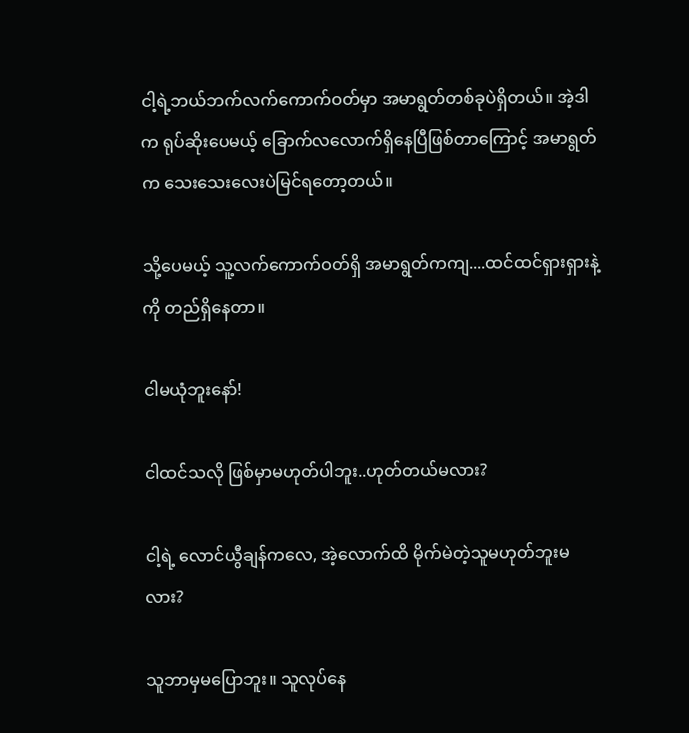ငါ့ရဲ့ဘယ်ဘက်လက်ကောက်ဝတ်မှာ အမာရွတ်တစ်ခုပဲရှိတယ်။ အဲ့ဒါက ရုပ်ဆိုးပေမယ့် ခြောက်လလောက်ရှိနေပြီဖြစ်တာကြောင့် အမာရွတ်က သေးသေးလေးပဲမြင်ရတော့တယ်။

သို့ပေမယ့် သူ့လက်ကောက်ဝတ်ရှိ အမာရွတ်ကကျ....ထင်ထင်ရှားရှားနဲ့ကို တည်ရှိနေတာ။

ငါမယုံဘူးနော်!

ငါထင်သလို ဖြစ်မှာမဟုတ်ပါဘူး..ဟုတ်တယ်မလား?

ငါ့ရဲ့ လောင်ယွီချန်ကလေ, အဲ့လောက်ထိ မိုက်မဲတဲ့သူမဟုတ်ဘူးမလား?

သူဘာမှမပြောဘူး။ သူလုပ်နေ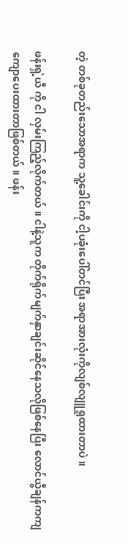တဲ့ တစ်ခုတည်းသောအရာက သူ့ခေါင်းကို ငါ့ပခုံးပေါ်တင်ပြီး အရာအားလုံးကိုလျစ်လျူရှုထားတာပဲ။

ဖန်းရှဲ့ယီ ကို ငါ လှမ်းကြည့်လိုက်တယ်။ ငါနဲ့သူက တိုက်ရိုက်မျက်နှာချင်းဆိုင်နေသလိုဖြစ်နေပြီး လောင်ယွီချန်ကကျ ကျောပေးထားတာဖြစ်တယ်။ ဖန်း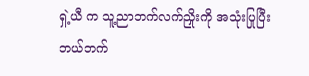ရှဲ့ယီ က သူ့ညာဘက်လက်ညှိုးကို အသုံးပြုပြီး ဘယ်ဘက်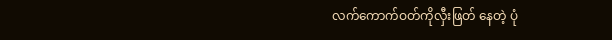လက်ကောက်ဝတ်ကိုလှီးဖြတ် နေတဲ့ ပုံ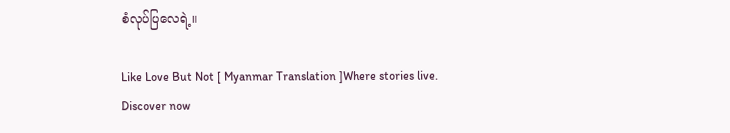စံလုပ်ပြလေရဲ့။

Like Love But Not [ Myanmar Translation ]Where stories live. Discover now